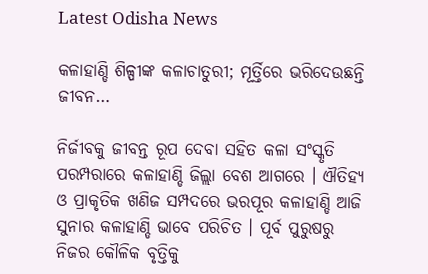Latest Odisha News

କଳାହାଣ୍ଡି ଶିଳ୍ପୀଙ୍କ କଳାଚାତୁରୀ; ମୂର୍ତ୍ତିରେ ଭରିଦେଉଛନ୍ତି ଜୀବନ…

ନିର୍ଜୀବକୁ ଜୀବନ୍ତ ରୂପ ଦେବା ସହିତ କଳା ସଂସ୍କୃତି ପରମ୍ପରାରେ କଳାହାଣ୍ଡି ଜିଲ୍ଲା ବେଶ ଆଗରେ । ଐତିହ୍ୟ ଓ ପ୍ରାକୃତିକ ଖଣିଜ ସମ୍ପଦରେ ଭରପୂର କଳାହାଣ୍ଡି ଆଜି ସୁନାର କଳାହାଣ୍ଡି ଭାବେ ପରିଚିତ । ପୂର୍ବ ପୁରୁଷରୁ ନିଜର କୌଳିକ ବୃତ୍ତିକୁ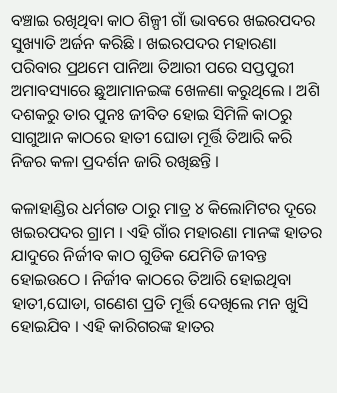ବଞ୍ଚାଇ ରଖିଥିବା କାଠ ଶିଳ୍ପୀ ଗାଁ ଭାବରେ ଖଇରପଦର ସୁଖ୍ୟାତି ଅର୍ଜନ କରିଛି । ଖଇରପଦର ମହାରଣା ପରିବାର ପ୍ରଥମେ ପାନିଆ ତିଆରୀ ପରେ ସପ୍ତପୁରୀ ଅମାବସ୍ୟାରେ ଛୁଆମାନଇଙ୍କ ଖେଳଣା କରୁଥିଲେ । ଅଶି ଦଶକରୁ ତାର ପୁନଃ ଜୀବିତ ହୋଇ ସିମିଳି କାଠରୁ ସାଗୁଆନ କାଠରେ ହାତୀ ଘୋଡା ମୂର୍ତ୍ତି ତିଆରି କରି ନିଜର କଳା ପ୍ରଦର୍ଶନ ଜାରି ରଖିଛନ୍ତି ।

କଳାହାଣ୍ଡିର ଧର୍ମଗଡ ଠାରୁ ମାତ୍ର ୪ କିଲୋମିଟର ଦୂରେ ଖଇରପଦର ଗ୍ରାମ । ଏହି ଗାଁର ମହାରଣା ମାନଙ୍କ ହାତର ଯାଦୁରେ ନିର୍ଜୀବ କାଠ ଗୁଡିକ ଯେମିତି ଜୀବନ୍ତ ହୋଇଉଠେ । ନିର୍ଜୀବ କାଠରେ ତିଆରି ହୋଇଥିବା ହାତୀ,ଘୋଡା, ଗଣେଶ ପ୍ରତି ମୂର୍ତ୍ତି ଦେଖିଲେ ମନ ଖୁସି ହୋଇଯିବ । ଏହି କାରିଗରଙ୍କ ହାତର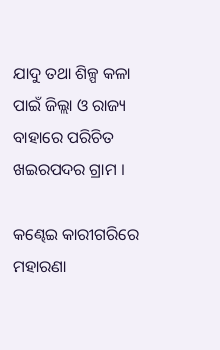ଯାଦୁ ତଥା ଶିଳ୍ପ କଳା ପାଇଁ ଜିଲ୍ଲା ଓ ରାଜ୍ୟ ବାହାରେ ପରିଚିତ ଖଇରପଦର ଗ୍ରାମ ।

କଣ୍ଢେଇ କାରୀଗରିରେ ମହାରଣା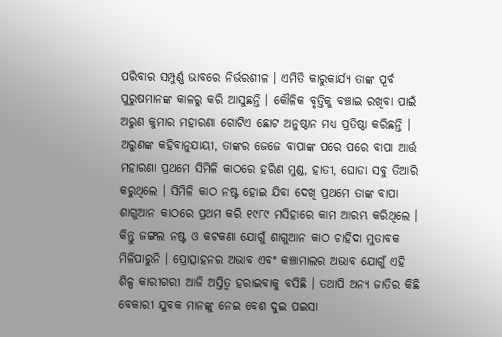ପରିବାର ସମ୍ପୁର୍ଣ୍ଣ ଭାବରେ ନିର୍ଭରଶୀଳ । ଏମିତି କାରୁକାର୍ଯ୍ୟ ତାଙ୍କ ପୂର୍ବ ପୁରୁଷମାନଙ୍କ କାଳରୁ କରି ଆସୁଛନ୍ତି । କୌଳିକ ବୃତ୍ତିକୁ ବଞ୍ଚାଇ ରଖିବା ପାଇଁ ଅରୁଣ କୁମାର ମହାରଣା ଗୋଟିଏ ଛୋଟ ଅନୁଷ୍ଠାନ ମଧ୍ୟ ପ୍ରତିଷ୍ଠା କରିଛନ୍ତି । ଅରୁଣଙ୍କ କହିବାନୁଯାୟୀ, ତାଙ୍କର ଜେଜେ ବାପାଙ୍କ ପରେ ପରେ ବାପା ଆର୍ତ୍ତ ମହାରଣା ପ୍ରଥମେ ସିମିଳି କାଠରେ ହରିଣ ମୁଣ୍ଡ, ହାତୀ, ଘୋଡା ସବୁ ତିଆରି କରୁଥିଲେ । ସିମିଳି କାଠ ନଷ୍ଟ ହୋଇ ଯିବା ଦେଖି ପ୍ରଥମେ ତାଙ୍କ ବାପା ଶାଗୁଆନ କାଠରେ ପ୍ରଥମ କରି ୧୯୮୯ ମସିହାରେ କାମ ଆରମ୍ଭ କରିଥିଲେ । କିନ୍ତୁ ଜଙ୍ଗଲ ନଷ୍ଟ ଓ କଟକଣା ଯୋଗୁଁ ଶାଗୁଆନ କାଠ ଚାହିଦା ମୁତାବକ ମିଳିପାରୁନି । ପ୍ରୋତ୍ସାହନର ଅଭାବ ଏବଂ କଞ୍ଚାମାଲର ଅଭାବ ଯୋଗୁଁ ଏହି ଶିଳ୍ପ କାରୀଗରୀ ଆଜି ଅସ୍ତିତ୍ୱ ହରାଇବାକୁ ବସିଛି । ତଥାପି ଅନ୍ୟ ଜାତିର କିଛି ବେକାରୀ ଯୁବକ ମାନଙ୍କୁ ନେଇ ବେଶ ଦୁଇ ପଇସା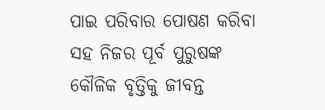ପାଇ ପରିବାର ପୋଷଣ କରିବା ସହ ନିଜର ପୂର୍ବ ପୁରୁଷଙ୍କ କୌଳିକ ବୃତ୍ତିକୁ ଜୀବନ୍ତ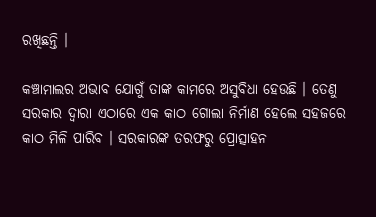ରଖିଛନ୍ତି ।

କଞ୍ଚାମାଲର ଅଭାବ ଯୋଗୁଁ ତାଙ୍କ କାମରେ ଅସୁବିଧା ହେଉଛି । ତେଣୁ ସରକାର ଦ୍ୱାରା ଏଠାରେ ଏକ କାଠ ଗୋଲା ନିର୍ମାଣ ହେଲେ ସହଜରେ କାଠ ମିଳି ପାରିବ । ସରକାରଙ୍କ ତରଫରୁ ପ୍ରୋତ୍ସାହନ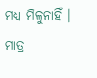ମଧ୍ୟ ମିଳୁନାହିଁ । ମାତ୍ର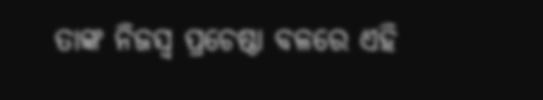ତାଙ୍କ ନିଜସ୍ୱ ପ୍ରଚେଷ୍ଠା ବଳରେ ଏହି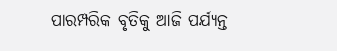ପାରମ୍ପରିକ ବୃତିକୁ ଆଜି ପର୍ଯ୍ୟନ୍ତ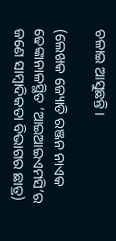ଚଳାଇ ଆସୁଛନ୍ତି ।

(ଲେଖକ ଜ୍ୟୋତି ରଞ୍ଜନ ନାଏକ ଢେଙ୍କାନାଳସ୍ଥିତ ‘ଆଇଆଇଏମସି’ର ଜଣେ ସାମ୍ବାଦିକତା ବିଭାଗର ଛାତ୍ର)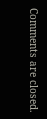Comments are closed.